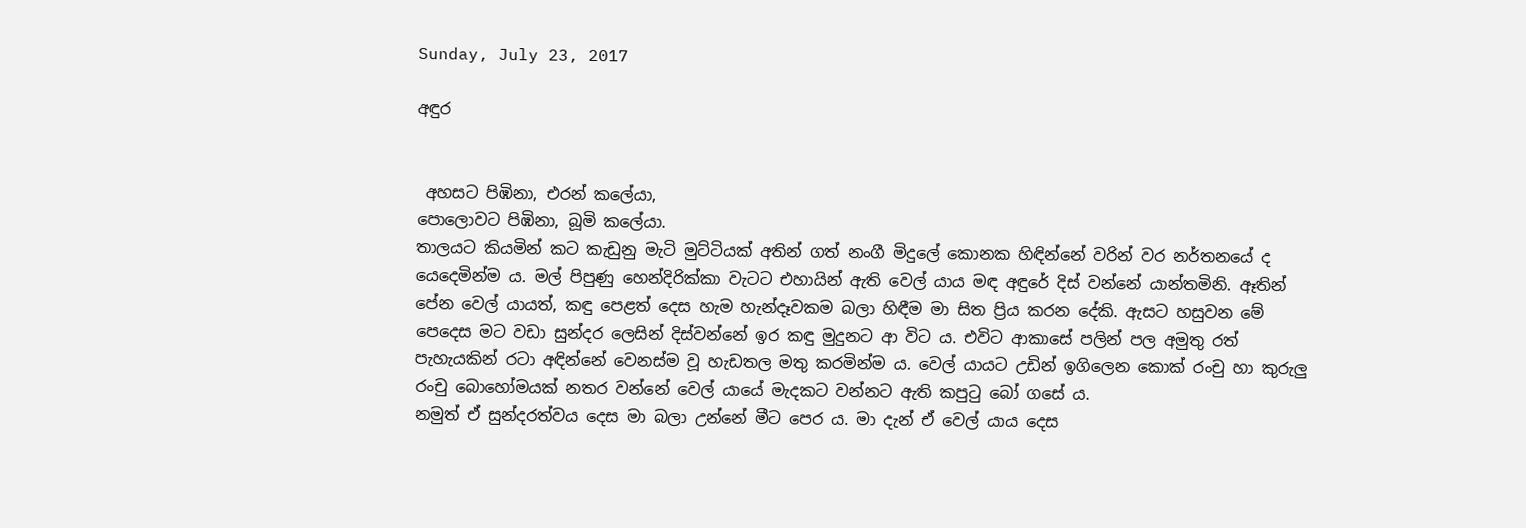Sunday, July 23, 2017

අඳුර


 අහසට පිඹිනා, එරන් කලේයා,
පොලොවට පිඹිනා, බූමි කලේයා.
තාලයට කියමින් කට කැඩුනු මැටි මුට්ටියක් අතින් ගත් නංගී මිදුලේ කොනක හිඳින්නේ වරින් වර නර්තනයේ ද යෙදෙමින්ම ය. මල් පිපුණු හෙන්දිරික්කා වැටට එහායින් ඇති වෙල් යාය මඳ අඳුරේ දිස් වන්නේ යාන්තමිනි. ඈතින් පේන වෙල් යායත්, කඳු පෙළත් දෙස හැම හැන්දෑවකම බලා හිඳීම මා සිත ප්‍රිය කරන දේකි. ඇසට හසුවන මේ පෙදෙස මට වඩා සුන්දර ලෙසින් දිස්වන්නේ ඉර කඳු මුදුනට ආ විට ය. එවිට ආකාසේ පලින් පල අමුතු රත් පැහැයකින් රටා අඳින්නේ වෙනස්ම වූ හැඩතල මතු කරමින්ම ය. වෙල් යායට උඩින් ඉගිලෙන කොක් රංචු හා කුරුලු රංචු බොහෝමයක් නතර වන්නේ වෙල් යායේ මැදකට වන්නට ඇති කපුටු බෝ ගසේ ය.
නමුත් ඒ සුන්දරත්වය දෙස මා බලා උන්නේ මීට පෙර ය. මා දැන් ඒ වෙල් යාය දෙස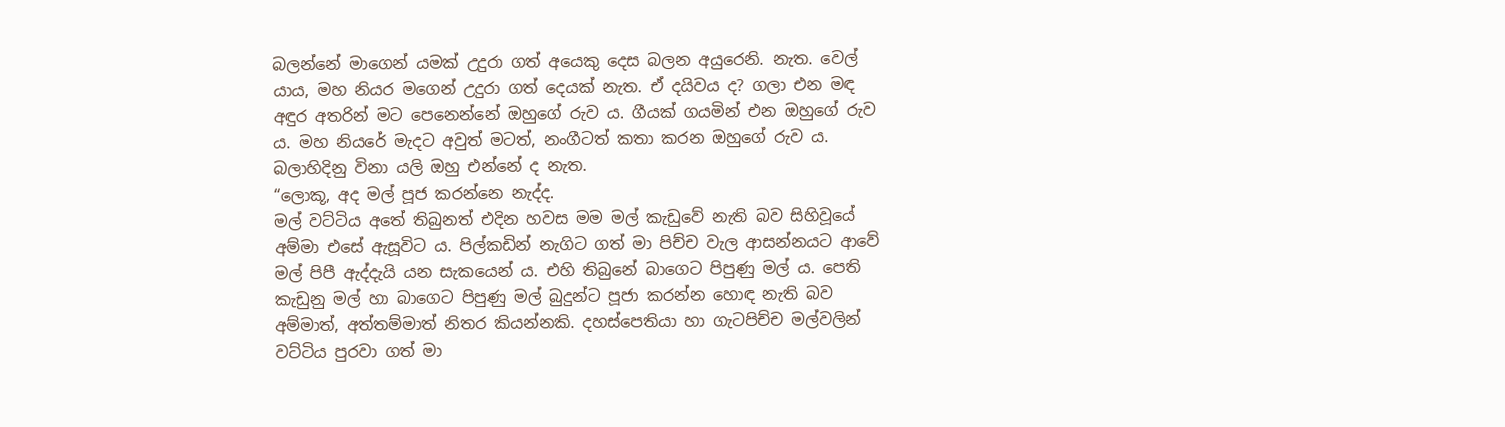බලන්නේ මාගෙන් යමක් උදුරා ගත් අයෙකු දෙස බලන අයුරෙනි. නැත. වෙල් යාය, මහ නියර මගෙන් උදුරා ගත් දෙයක් නැත. ඒ දයිවය ද? ගලා එන මඳ අඳුර අතරින් මට පෙනෙන්නේ ඔහුගේ රුව ය. ගීයක් ගයමින් එන ඔහුගේ රුව ය. මහ නියරේ මැදට අවුත් මටත්, නංගීටත් කතා කරන ඔහුගේ රුව ය. බලාහිදිනු විනා යලි ඔහු එන්නේ ද නැත.
“ලොකූ, අද මල් පූජ කරන්නෙ නැද්ද.
මල් වට්ටිය අතේ තිබුනත් එදින හවස මම මල් කැඩුවේ නැති බව සිහිවූයේ අම්මා එසේ ඇසූවිට ය. පිල්කඩින් නැගිට ගත් මා පිච්ච වැල ආසන්නයට ආවේ මල් පිපී ඇද්දැයි යන සැකයෙන් ය. එහි තිබුනේ බාගෙට පිපුණු මල් ය. පෙති කැඩුනු මල් හා බාගෙට පිපුණු මල් බුදුන්ට පූජා කරන්න හොඳ නැති බව අම්මාත්, අත්තම්මාත් නිතර කියන්නකි. දහස්පෙතියා හා ගැටපිච්ච මල්වලින් වට්ටිය පුරවා ගත් මා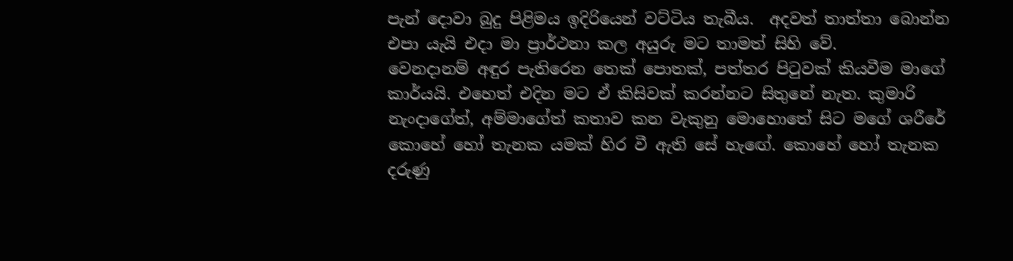පැන් දොවා බුදු පිළිමය ඉදිරියෙන් වට්ටිය තැබීය.  අදවත් තාත්තා බොන්න එපා යැයි එදා මා ප්‍රාර්ථනා කල අයුරු මට තාමත් සිහි වේ.
වෙනදානම් අඳුර පැතිරෙන තෙක් පොතක්, පත්තර පිටුවක් කියවීම මාගේ කාර්යයි. එහෙත් එදින මට ඒ කිසිවක් කරන්නට සිතුනේ නැත. කුමාරි නැංදාගේත්, අම්මාගේත් කතාව කන වැකුනු මොහොතේ සිට මගේ ශරීරේ කොහේ හෝ තැනක යමක් හිර වී ඇති සේ හැඟේ. කොහේ හෝ තැනක දරුණු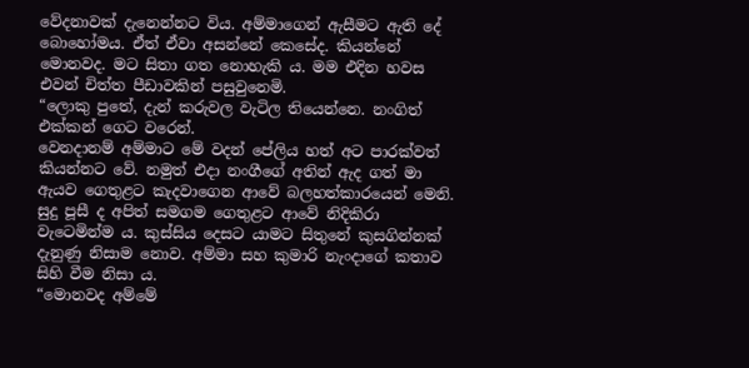වේදනාවක් දැනෙන්නට විය. අම්මාගෙන් ඇසීමට ඇති දේ බොහෝමය. ඒත් ඒවා අසන්නේ කෙසේද. කියන්නේ මොනවද. මට සිතා ගත නොහැකි ය. මම එදින හවස එවන් චිත්ත පීඩාවකින් පසුවුනෙමි.
“ලොකු පුතේ, දැන් කරුවල වැටිල තියෙන්නෙ. නංගිත් එක්කන් ගෙට වරෙන්.
වෙනදානම් අම්මාට මේ වදන් පේලිය හත් අට පාරක්වත් කියන්නට වේ. නමුත් එදා නංගීගේ අතින් ඇද ගත් මා ඇයව ගෙතුළට කැදවාගෙන ආවේ බලහත්කාරයෙන් මෙනි. සුදු පූසී ද අපිත් සමගම ගෙතුළට ආවේ නිදිකිරා වැටෙමින්ම ය. කුස්සිය දෙසට යාමට සිතුනේ කුසගින්නක් දැනුණු නිසාම නොව. අම්මා සහ කුමාරි නැංදාගේ කතාව සිහි වීම නිසා ය.
“මොනවද අම්මේ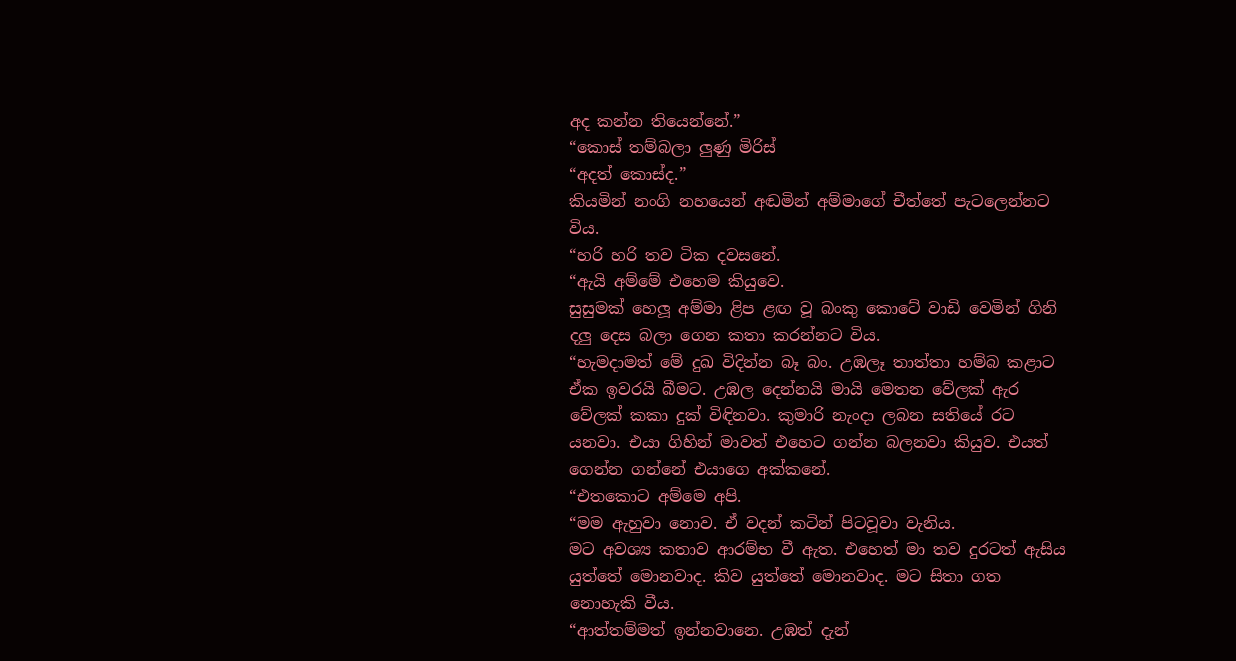අද කන්න තියෙන්නේ.”
“කොස් තම්බලා ලුණු මිරිස්
“අදත් කොස්ද.”
කියමින් නංගි නහයෙන් අඬමින් අම්මාගේ චීත්තේ පැටලෙන්නට විය.
“හරි හරි තව ටික දවසනේ.
“ඇයි අම්මේ එහෙම කියුවෙ.
සුසුමක් හෙලූ අම්මා ළිප ළඟ වූ බංකු කොටේ වාඩි වෙමින් ගිනි දලු දෙස බලා ගෙන කතා කරන්නට විය.
“හැමදාමත් මේ දුඛ විදින්න බෑ බං. උඹලෑ තාත්තා හම්බ කළාට ඒක ඉවරයි බීමට. උඹල දෙන්නයි මායි මෙතන වේලක් ඇර වේලක් කකා දුක් විඳිනවා. කුමාරි නැංදා ලබන සතියේ රට යනවා. එයා ගිහින් මාවත් එහෙට ගන්න බලනවා කියුව. එයත් ගෙන්න ගන්නේ එයාගෙ අක්කනේ.
“එතකොට අම්මෙ අපි.
“මම ඇහුවා නොව. ඒ වදන් කටින් පිටවූවා වැනිය.
මට අවශ්‍ය කතාව ආරම්භ වී ඇත. එහෙත් මා තව දුරටත් ඇසිය යුත්තේ මොනවාද. කිව යුත්තේ මොනවාද. මට සිතා ගත නොහැකි වීය.
“ආත්තම්මත් ඉන්නවානෙ. උඹත් දැන්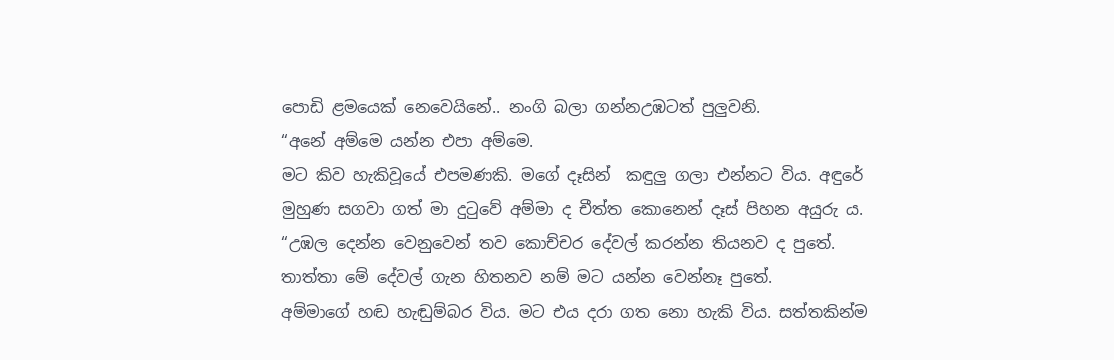පොඩි ළමයෙක් නෙවෙයිනේ.. නංගි බලා ගන්නඋඹටත් පුලුවනි.
“අනේ අම්මෙ යන්න එපා අම්මෙ.
මට කිව හැකිවූයේ එපමණකි. මගේ දෑසින්  කඳුලු ගලා එන්නට විය. අඳුරේ මුහුණ සගවා ගත් මා දුටුවේ අම්මා ද චීත්ත කොනෙන් දෑස් පිහන අයුරු ය.
“උඹල දෙන්න වෙනුවෙන් තව කොච්චර දේවල් කරන්න තියනව ද පුතේ. තාත්තා මේ දේවල් ගැන හිතනව නම් මට යන්න වෙන්නෑ පුතේ.
අම්මාගේ හඬ හැඬුම්බර විය. මට එය දරා ගත නො හැකි විය. සත්තකින්ම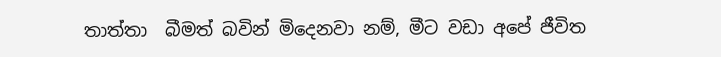තාත්තා  බීමත් බවින් මිදෙනවා නම්, මීට වඩා අපේ ජීවිත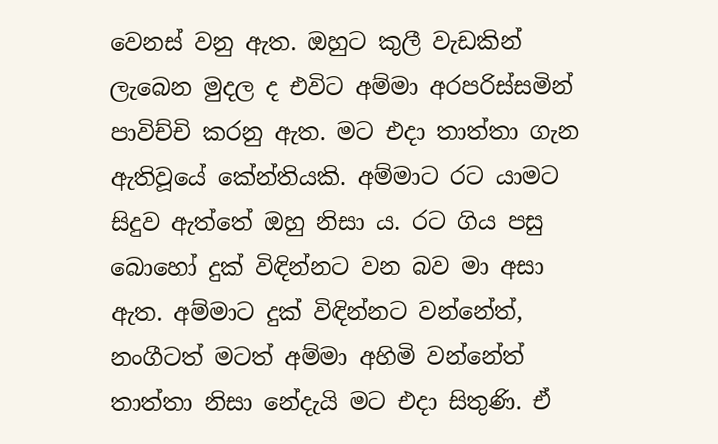වෙනස් වනු ඇත. ඔහුට කුලී වැඩකින් ලැබෙන මුදල ද එවිට අම්මා අරපරිස්සමින් පාවිච්චි කරනු ඇත. මට එදා තාත්තා ගැන ඇතිවූයේ කේන්තියකි. අම්මාට රට යාමට සිදුව ඇත්තේ ඔහු නිසා ය. රට ගිය පසු බොහෝ දුක් විඳින්නට වන බව මා අසා ඇත. අම්මාට දුක් විඳින්නට වන්නේත්, නංගීටත් මටත් අම්මා අහිමි වන්නේත් තාත්තා නිසා නේදැයි මට එදා සිතුණි. ඒ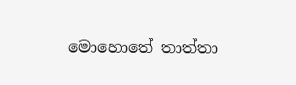මොහොතේ තාත්තා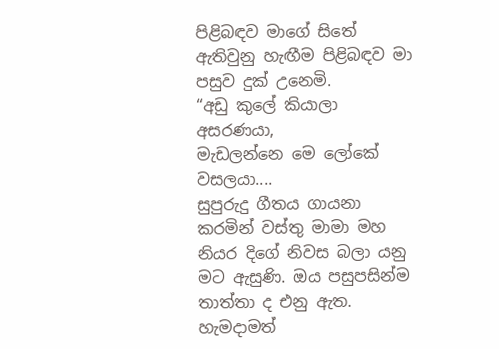පිළිබඳව මාගේ සිතේ ඇතිවුනු හැඟීම පිළිබඳව මා පසුව දුක් උනෙමි.
“අඩු කුලේ කියාලා අසරණයා,
මැඩලන්නෙ මෙ ලෝකේ වසලයා....
සුපුරුදු ගීතය ගායනා කරමින් වස්තු මාමා මහ නියර දිගේ නිවස බලා යනු මට ඇසුණි. ඔය පසුපසින්ම තාත්තා ද එනු ඇත. හැමදාමත්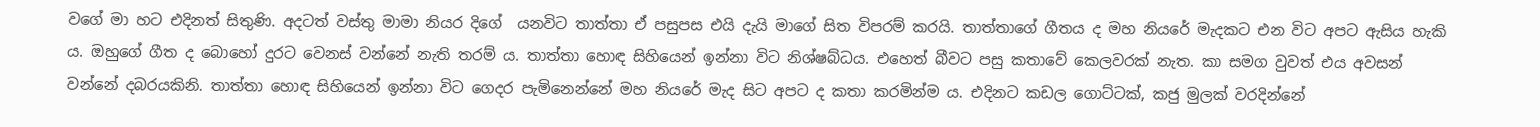වගේ මා හට එදිනත් සිතුණි. අදටත් වස්තු මාමා නියර දිගේ  යනවිට තාත්තා ඒ පසුපස එයි දැයි මාගේ සිත විපරම් කරයි. තාත්තාගේ ගීතය ද මහ නියරේ මැදකට එන විට අපට ඇසිය හැකි ය. ඔහුගේ ගීත ද බොහෝ දුරට වෙනස් වන්නේ නැති තරම් ය. තාත්තා හොඳ සිහියෙන් ඉන්නා විට නිශ්ෂබ්ධය. එහෙත් බීවට පසු කතාවේ කෙලවරක් නැත. කා සමග වුවත් එය අවසන් වන්නේ දබරයකිනි. තාත්තා හොඳ සිහියෙන් ඉන්නා විට ගෙදර පැමිනෙන්නේ මහ නියරේ මැද සිට අපට ද කතා කරමින්ම ය. එදිනට කඩල ගොට්ටක්, කජු මුලක් වරදින්නේ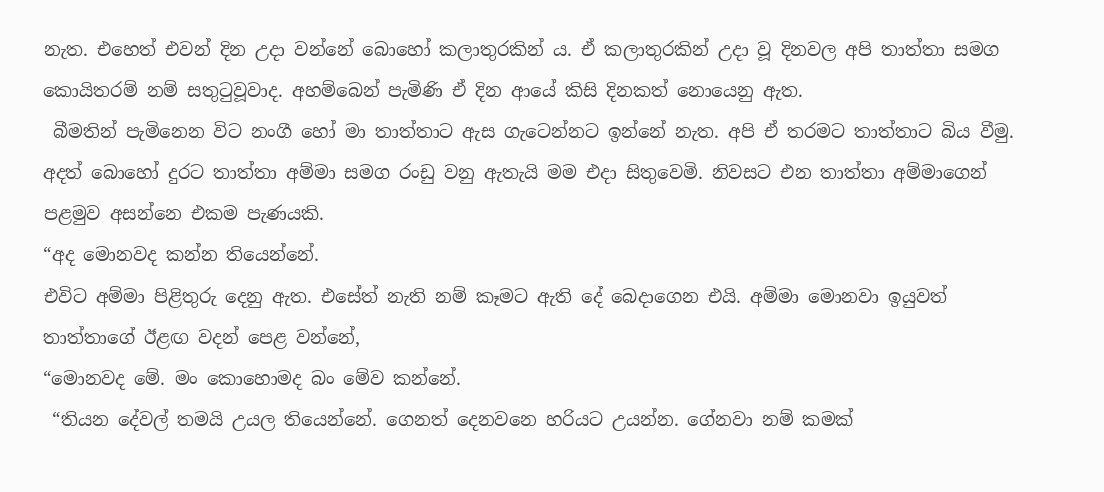නැත. එහෙත් එවන් දින උදා වන්නේ බොහෝ කලාතුරකින් ය. ඒ කලාතුරකින් උදා වූ දිනවල අපි තාත්තා සමග කොයිතරම් නම් සතුටුවූවාද. අහම්බෙන් පැමිණි ඒ දින ආයේ කිසි දිනකත් නොයෙනු ඇත.
 බීමතින් පැමිනෙන විට නංගී හෝ මා තාත්තාට ඇස ගැටෙන්නට ඉන්නේ නැත. අපි ඒ තරමට තාත්තාට බිය වීමු.
අදත් බොහෝ දුරට තාත්තා අම්මා සමග රංඩු වනු ඇතැයි මම එදා සිතුවෙමි. නිවසට එන තාත්තා අම්මාගෙන් පළමුව අසන්නෙ එකම පැණයකි.
“අද මොනවද කන්න තියෙන්නේ.
එවිට අම්මා පිළිතුරු දෙනු ඇත. එසේත් නැති නම් කෑමට ඇති දේ බෙදාගෙන එයි. අම්මා මොනවා ඉයුවත් තාත්තාගේ ඊළඟ වදන් පෙළ වන්නේ,
“මොනවද මේ. මං කොහොමද බං මේව කන්නේ.
 “තියන දේවල් තමයි උයල තියෙන්නේ. ගෙනත් දෙනවනෙ හරියට උයන්න. ගේනවා නම් කමක්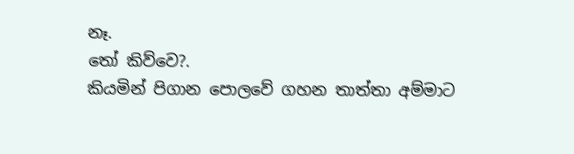නෑ.
තෝ කිව්වෙ?.
කියමින් පිගාන පොලවේ ගහන තාත්තා අම්මාට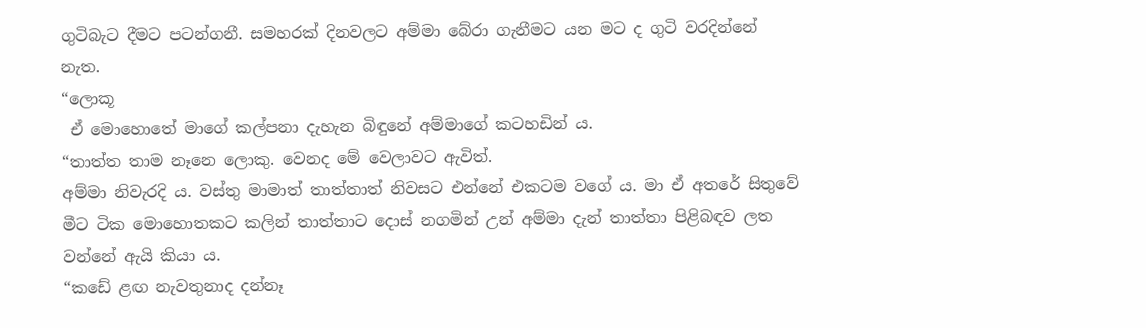ගුටිබැට දීමට පටන්ගනී. සමහරක් දිනවලට අම්මා බේරා ගැනීමට යන මට ද ගුටි වරදින්නේ නැත.
“ලොකූ
 ඒ මොහොතේ මාගේ කල්පනා දැහැන බිඳුනේ අම්මාගේ කටහඩින් ය.
“තාත්ත තාම නෑනෙ ලොකු. වෙනද මේ වෙලාවට ඇවිත්.
අම්මා නිවැරදි ය. වස්තු මාමාත් තාත්තාත් නිවසට එන්නේ එකටම වගේ ය. මා ඒ අතරේ සිතුවේ මීට ටික මොහොතකට කලින් තාත්තාට දොස් නගමින් උන් අම්මා දැන් තාත්තා පිළිබඳව ලත වන්නේ ඇයි කියා ය.
“කඩේ ළඟ නැවතුනාද දන්නෑ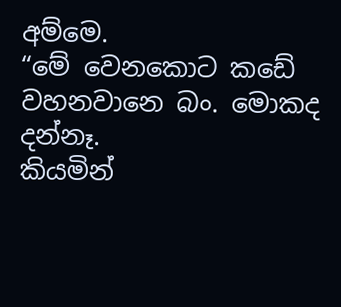අම්මෙ.
“මේ වෙනකොට කඩේ වහනවානෙ බං. මොකද දන්නෑ.
කියමින්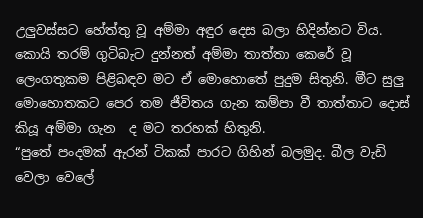උලුවස්සට හේත්තු වූ අම්මා අඳුර දෙස බලා හිදින්නට විය. කොයි තරම් ගුටිබැට දුන්නත් අම්මා තාත්තා කෙරේ වූ ලෙංගතුකම පිළිබඳව මට ඒ මොහොතේ පුදුම සිතුනි. මීට සුලු මොහොතකට පෙර තම ජීවිතය ගැන කම්පා වී තාත්තාට දොස් කියූ අම්මා ගැන  ද මට තරහක් හිතුනි.
“පුතේ පංදමක් ඇරන් ටිකක් පාරට ගිහින් බලමුද. බීල වැඩි වෙලා වෙලේ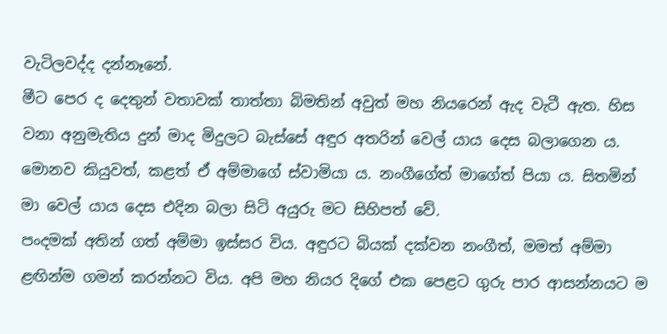වැටිලවද්ද දන්නෑනේ.
මීට පෙර ද දෙතුන් වතාවක් තාත්තා බිමතින් අවුත් මහ නියරෙන් ඇද වැටී ඇත. හිස වනා අනුමැතිය දුන් මාද මිදුලට බැස්සේ අඳුර අතරින් වෙල් යාය දෙස බලාගෙන ය. මොනව කියුවත්, කළත් ඒ අම්මාගේ ස්වාමියා ය. නංගීගේත් මාගේත් පියා ය. සිතමින් මා වෙල් යාය දෙස එදින බලා සිටි අයුරු මට සිහිපත් වේ.
පංදමක් අතින් ගත් අම්මා ඉස්සර විය. අඳුරට බියක් දක්වන නංගීත්, මමත් අම්මා ළඟින්ම ගමන් කරන්නට විය. අපි මහ නියර දිගේ එක පෙළට ගුරු පාර ආසන්නයට ම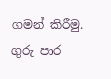ගමන් කිරීමු. ගුරු පාර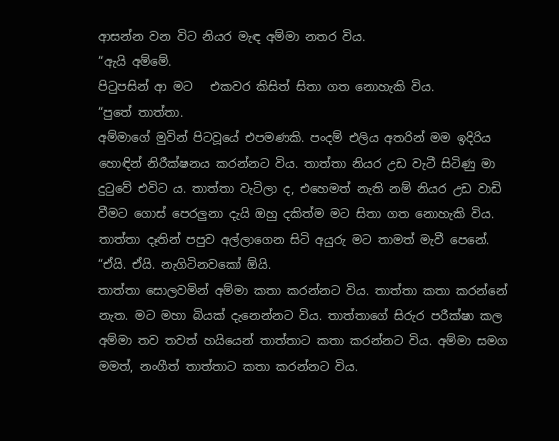ආසන්න වන විට නියර මැඳ අම්මා නතර විය.
“ඇයි අම්මේ.
පිටුපසින් ආ මට   එකවර කිසිත් සිතා ගත නොහැකි විය.
“පුතේ තාත්තා.
අම්මාගේ මුවින් පිටවූයේ එපමණකි. පංදම් එලිය අතරින් මම ඉදිරිය හොඳින් නිරීක්ෂනය කරන්නට විය. තාත්තා නියර උඩ වැටී සිටිණු මා දුටුවේ එවිට ය. තාත්තා වැටිලා ද, එහෙමත් නැති නම් නියර උඩ වාඩි වීමට ගොස් පෙරලුනා දැයි ඔහු දකිත්ම මට සිතා ගත නොහැකි විය. තාත්තා දෑතින් පපුව අල්ලාගෙන සිටි අයුරු මට තාමත් මැවී පෙනේ.
“ඒයි. ඒයි. නැගිටිනවකෝ ඕයි.
තාත්තා සොලවමින් අම්මා කතා කරන්නට විය. තාත්තා කතා කරන්නේ නැත. මට මහා බියක් දැනෙන්නට විය. තාත්තාගේ සිරුර පරීක්ෂා කල අම්මා තව තවත් හයියෙන් තාත්තාට කතා කරන්නට විය. අම්මා සමග මමත්, නංගීත් තාත්තාට කතා කරන්නට විය.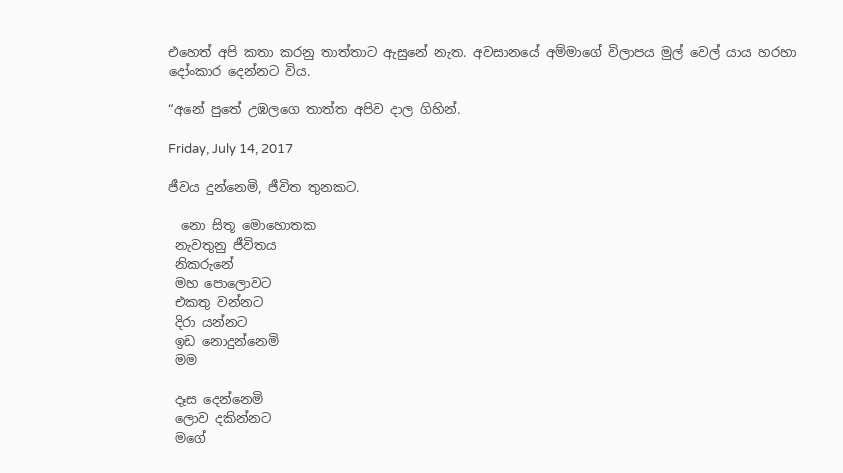එහෙත් අපි කතා කරනු තාත්තාට ඇසුනේ නැත. අවසානයේ අම්මාගේ විලාපය මුල් වෙල් යාය හරහා දෝංකාර දෙන්නට විය.

“අනේ පුතේ උඹලගෙ තාත්ත අපිව දාල ගිහින්.

Friday, July 14, 2017

ජීවය දුන්නෙමි, ජීවිත තුනකට.

  නො සිතූ මොහොතක
 නැවතුනු ජීවිතය
 නිකරුනේ
 මහ පොලොවට
 එකතු වන්නට
 දිරා යන්නට
 ඉඩ නොදුන්නෙමි
 මම

 දෑස දෙන්නෙමි
 ලොව දකින්නට
 මගේ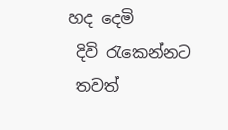හද දෙමි
 දිවි රැකෙන්නට
 තවත්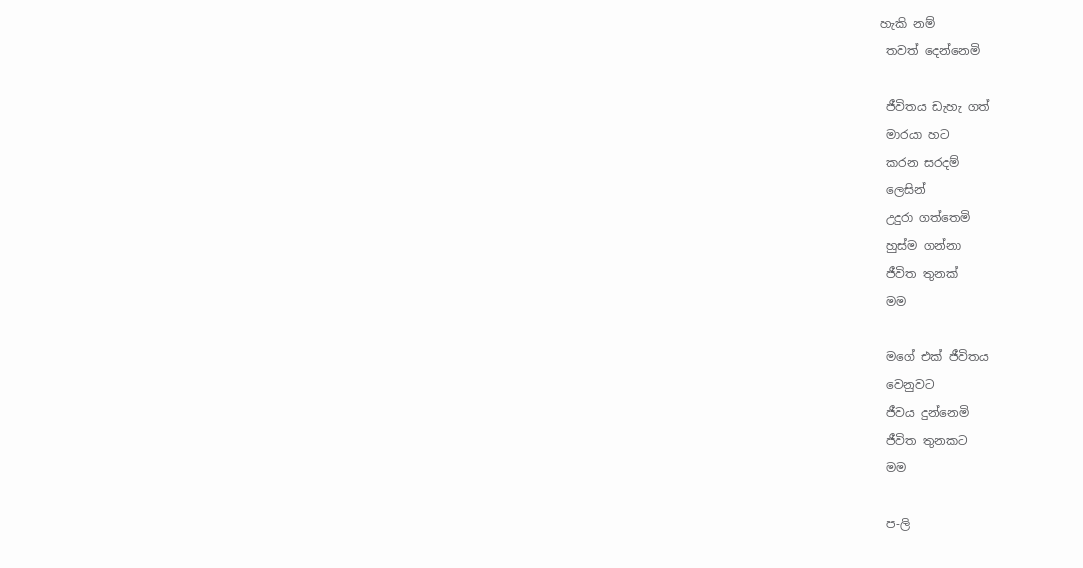හැකි නම්
 තවත් දෙන්නෙමි

 ජීවිතය ඩැහැ ගත්
 මාරයා හට
 කරන සරදම්
 ලෙසින්
 උදුරා ගත්තෙමි
 හුස්ම ගන්නා
 ජීවිත තුනක්
 මම

 මගේ එක් ජීවිතය
 වෙනුවට
 ජීවය දුන්නෙමි
 ජීවිත තුනකට
 මම

 ප-ලි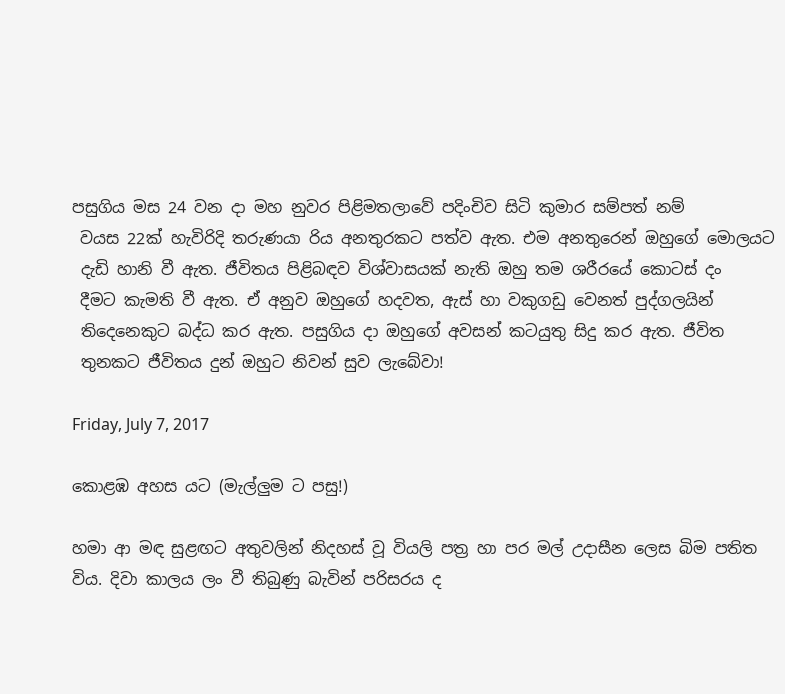පසුගිය මස 24 වන දා මහ නුවර පිළිමතලාවේ පදිංචිව සිටි කුමාර සම්පත් නම්
 වයස 22ක් හැවිරිදි තරුණයා රිය අනතුරකට පත්ව ඇත. එම අනතුරෙන් ඔහුගේ මොලයට
 දැඩි හානි වී ඇත. ජීවිතය පිළිබඳව විශ්වාසයක් නැති ඔහු තම ශරීරයේ කොටස් දං
 දීමට කැමති වී ඇත. ඒ අනුව ඔහුගේ හදවත, ඇස් හා වකුගඩු වෙනත් පුද්ගලයින්
 තිදෙනෙකුට බද්ධ කර ඇත. පසුගිය දා ඔහුගේ අවසන් කටයුතු සිදු කර ඇත. ජීවිත
 තුනකට ජීවිතය දුන් ඔහුට නිවන් සුව ලැබේවා!

Friday, July 7, 2017

කොළඹ අහස යට (මැල්ලුම ට පසු!)

හමා ආ මඳ සුළඟට අතුවලින් නිදහස් වූ වියලි පත්‍ර හා පර මල් උදාසීන ලෙස බිම පතිත විය. දිවා කාලය ලං වී තිබුණු බැවින් පරිසරය ද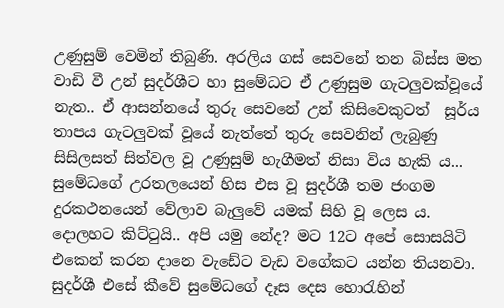උණුසුම් වෙමින් තිබුණි. අරලිය ගස් සෙවනේ තන බිස්ස මත වාඩි වී උන් සුදර්ශීට හා සුමේධට ඒ උණුසුම ගැටලුවක්වූයේ නැත.. ඒ ආසන්නයේ තුරු සෙවනේ උන් කිසිවෙකුටත්  සූර්ය තාපය ගැටලුවක් වූයේ නැත්තේ තුරු සෙවනින් ලැබුණු සිසිලසත් සිත්වල වූ උණුසුම් හැගීමත් නිසා විය හැකි ය... සුමේධගේ උරතලයෙන් හිස එස වූ සුදර්ශී තම ජංගම දුරකථනයෙන් වේලාව බැලුවේ යමක් සිහි වූ ලෙස ය.
දොලහට කිට්ටුයි.. අපි යමු නේද? මට 12ට අපේ සොසයිටි එකෙන් කරන දානෙ වැඩේට වැඩ වගේකට යන්න තියනවා.
සුදර්ශී එසේ කීවේ සුමේධගේ දෑස දෙස හොරැහින්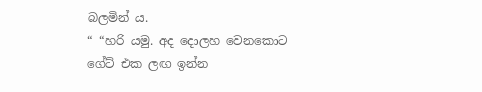බලමින් ය.
“ “හරි යමු. අද දොලහ වෙනකොට ගේට් එක ලඟ ඉන්න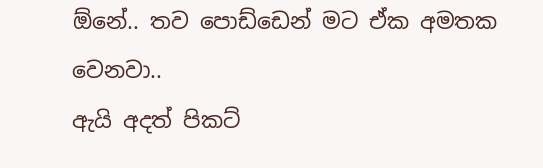ඕනේ.. තව පොඩ්ඩෙන් මට ඒක අමතක වෙනවා..
ඇයි අදත් පිකට්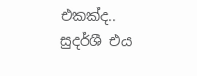එකක්ද..
සුදර්ශී එය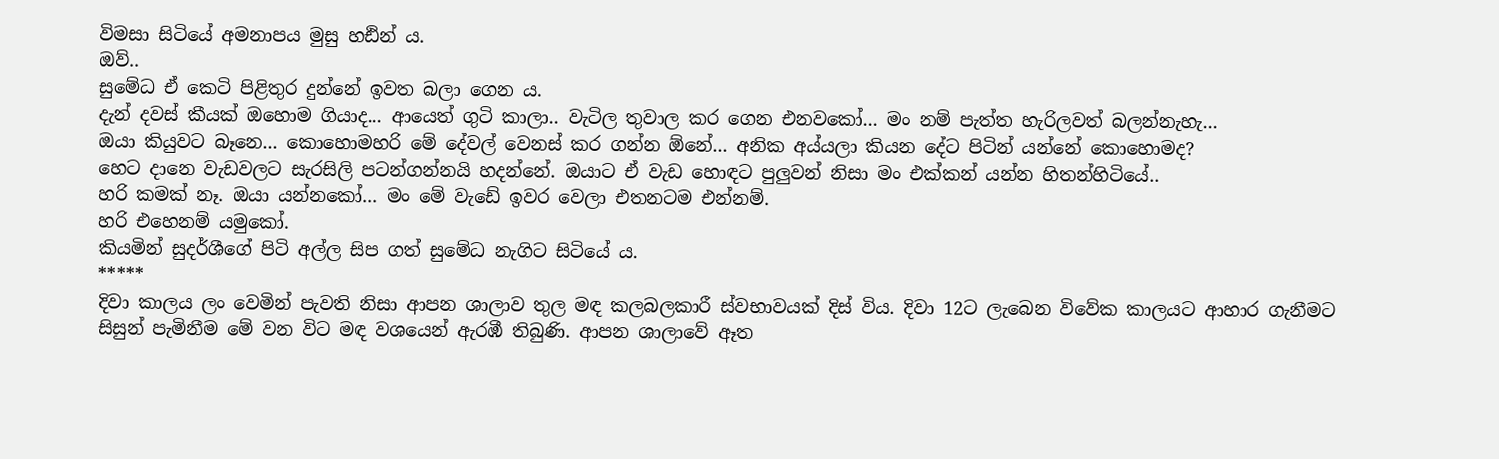විමසා සිටියේ අමනාපය මුසු හඪින් ය.
ඔව්..
සුමේධ ඒ කෙටි පිළිතුර දුන්නේ ඉවත බලා ගෙන ය.
දැන් දවස් කීයක් ඔහොම ගියාද... ආයෙත් ගුටි කාලා.. වැටිල තුවාල කර ගෙන එනවකෝ... මං නම් පැත්ත හැරිලවත් බලන්නැහැ...
ඔයා කියුවට බෑනෙ... කොහොමහරි මේ දේවල් වෙනස් කර ගන්න ඕනේ... අනික අය්යලා කියන දේට පිටින් යන්නේ කොහොමද?
හෙට දානෙ වැඩවලට සැරසිලි පටන්ගන්නයි හදන්නේ. ඔයාට ඒ වැඩ හොඳට පුලුවන් නිසා මං එක්කන් යන්න හිතන්හිටියේ..
හරි කමක් නෑ. ඔයා යන්නකෝ... මං මේ වැඩේ ඉවර වෙලා එතනටම එන්නම්.
හරි එහෙනම් යමුකෝ.
කියමින් සුදර්ශීගේ පිටි අල්ල සිප ගත් සුමේධ නැගිට සිටියේ ය.
*****
දිවා කාලය ලං වෙමින් පැවති නිසා ආපන ශාලාව තුල මඳ කලබලකාරී ස්වභාවයක් දිස් විය. දිවා 12ට ලැබෙන විවේක කාලයට ආහාර ගැනීමට සිසුන් පැමිනීම මේ වන විට මඳ වශයෙන් ඇරඹී තිබුණි. ආපන ශාලාවේ ඈත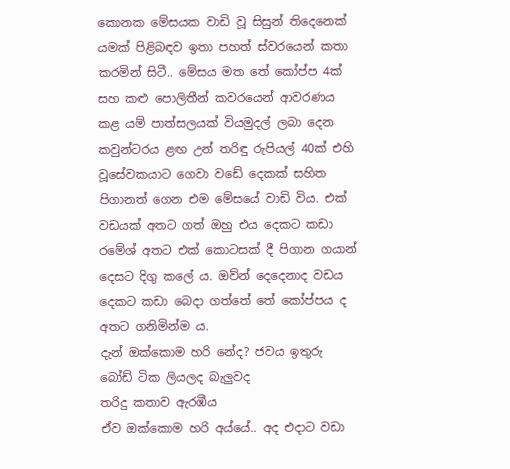කොනක මේසයක වාඩි වූ සිසුන් තිදෙනෙක් යමක් පිළිබඳව ඉතා පහත් ස්වරයෙන් කතා කරමින් සිටී.. මේසය මත තේ කෝප්ප 4ක් සහ කළු පොලිතීන් කවරයෙන් ආවරණය කළ යම් පාත්සලයක් වියමුදල් ලබා දෙන කවුන්ටරය ළඟ උන් තරිඳු රුපියල් 40ක් එහි වූසේවකයාට ගෙවා වඩේ දෙකක් සහිත පිගානත් ගෙන එම මේසයේ වාඩි විය. එක් වඩයක් අතට ගත් ඔහු එය දෙකට කඩා රමේශ් අතට එක් කොටසක් දී පිගාන ගයාන් දෙසට දිගු කලේ ය. ඔව්න් දෙදෙනාද වඩය දෙකට කඩා බෙදා ගත්තේ තේ කෝප්පය ද අතට ගනිමින්ම ය.
දැන් ඔක්කොම හරි නේද? ජවය ඉතුරු බෝඩ් ටික ලියලද බැලුවද
තරිදු කතාව ඇරඹීය
ඒව ඔක්කොම හරි අය්යේ.. අද එදාට වඩා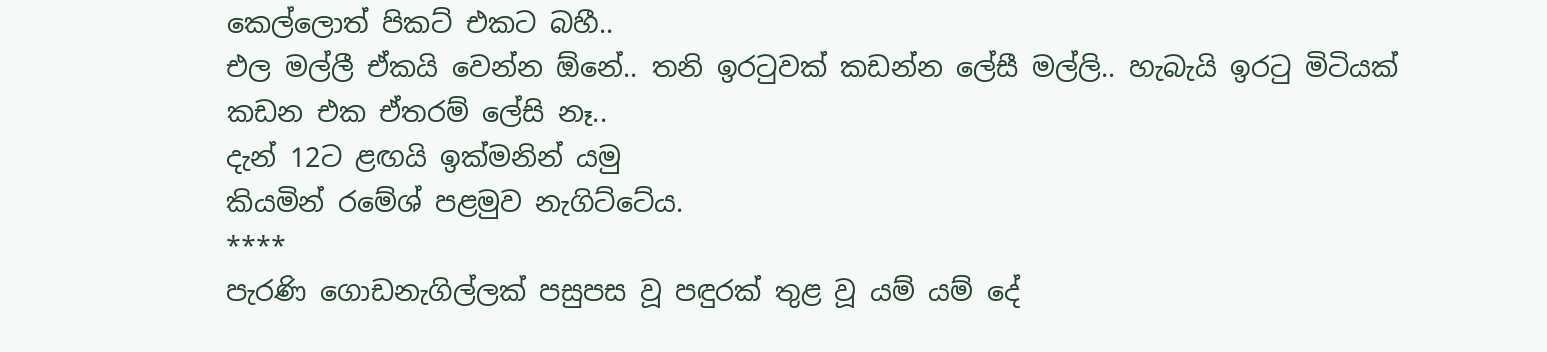කෙල්ලොත් පිකට් එකට බහී..
එල මල්ලී ඒකයි වෙන්න ඕනේ.. තනි ඉරටුවක් කඩන්න ලේසී මල්ලි.. හැබැයි ඉරටු මිටියක් කඩන එක ඒතරම් ලේසි නෑ..
දැන් 12ට ළඟයි ඉක්මනින් යමු
කියමින් රමේශ් පළමුව නැගිට්ටේය.
****
පැරණි ගොඩනැගිල්ලක් පසුපස වූ පඳුරක් තුළ වූ යම් යම් දේ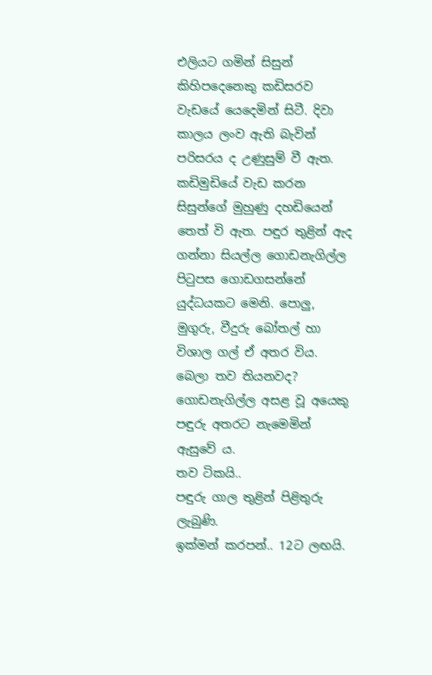එලියට ගමින් සිසුන් කිහිපදෙනෙකු කඩිසරව වැඩයේ යෙදෙමින් සිටී. දිවා කාලය ලංව ඇති බැවින් පරිසරය ද උණුසුම් වී ඇත. කඩිමුඩියේ වැඩ කරන සිසුන්ගේ මුහුණු දහඩියෙන් තෙත් වි ඇත. පඳුර තුළින් ඇද ගන්නා සියල්ල ගොඩනැගිල්ල පිටුපස ගොඩගසන්නේ යුද්ධයකට මෙනි. පොලු, මුගුරු, වීදුරු බෝතල් හා විශාල ගල් ඒ අතර විය.
බෙලා තව තියනවද?
ගොඩනැගිල්ල අසළ වූ අයෙකු පඳුරු අතරට නැමෙමින් ඇසුවේ ය.
තව ටිකයි..
පඳුරු ගාල තුළින් පිළිතුරු ලැබුණි.
ඉක්මන් කරපන්.. 12ට ලඟයි.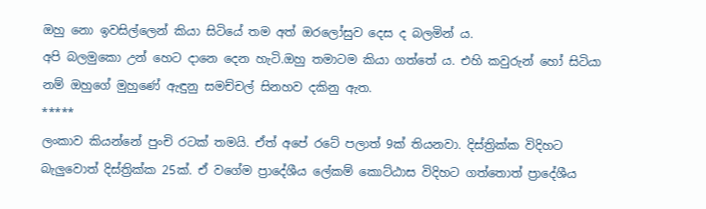ඔහු නො ඉවසිල්ලෙන් කියා සිටියේ තම අත් ඔරලෝසුව දෙස ද බලමින් ය.
අපි බලමුකො උන් හෙට දානෙ දෙන හැටි.ඔහු තමාටම කියා ගත්තේ ය. එහි කවුරුන් හෝ සිටියා නම් ඔහුගේ මුහුණේ ඇඳුනු සමච්චල් සිනහව දකිනු ඇත.
*****
ලංකාව කියන්නේ පුංචි රටක් තමයි. ඒත් අපේ රටේ පලාත් 9ක් තියනවා. දිස්ත්‍රික්ක විදිහට බැලුවොත් දිස්ත්‍රික්ක 25ක්. ඒ වගේම ප්‍රාදේශීය ලේකම් කොට්ඨාස විදිහට ගත්තොත් ප්‍රාදේශීය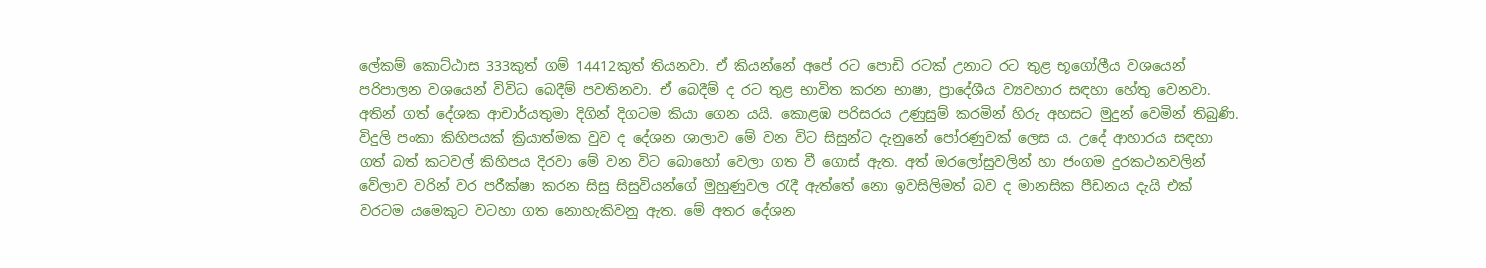ලේකම් කොට්ඨාස 333කුත් ගම් 14412කුත් තියනවා. ඒ කියන්නේ අපේ රට පොඩි රටක් උනාට රට තුළ භූගෝලීය වශයෙන් පරිපාලන වශයෙන් විවිධ බෙදීම් පවතිනවා. ඒ බෙදීම් ද රට තුළ භාවිත කරන භාෂා, ප්‍රාදේශීය ව්‍යවහාර සඳහා හේතු වෙනවා.
අතින් ගත් දේශක ආචාර්යතුමා දිගින් දිගටම කියා ගෙන යයි. කොළඹ පරිසරය උණුසුම් කරමින් හිරු අහසට මුදුන් වෙමින් තිබුණි. විදුලි පංකා කිහිපයක් ක්‍රියාත්මක වුව ද දේශන ශාලාව මේ වන විට සිසුන්ට දැනුනේ පෝරණුවක් ලෙස ය. උදේ ආහාරය සඳහා ගත් බත් කටවල් කිහිපය දිරවා මේ වන විට බොහෝ වෙලා ගත වී ගොස් ඇත. අත් ඔරලෝසුවලින් හා ජංගම දුරකථනවලින් වේලාව වරින් වර පරීක්ෂා කරන සිසු සිසුවියන්ගේ මුහුණුවල රැදී ඇත්තේ නො ඉවසිලිමත් බව ද මානසික පීඩනය දැයි එක් වරටම යමෙකුට වටහා ගත නොහැකිවනු ඇත. මේ අතර දේශන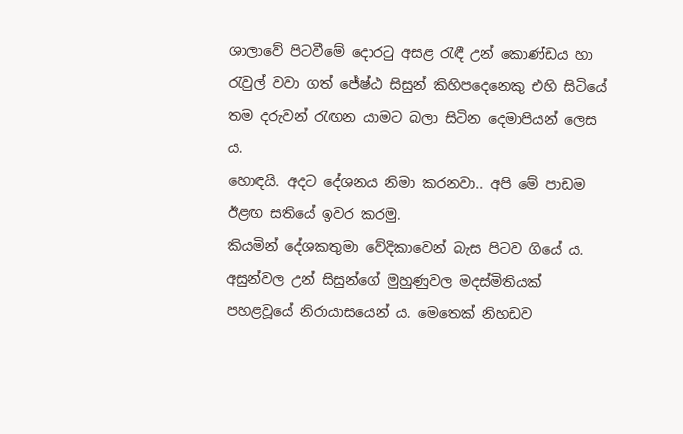ශාලාවේ පිටවීමේ දොරටු අසළ රැඳී උන් කොණ්ඩය හා රැවුල් වවා ගත් ජේෂ්ඨ සිසුන් කිහිපදෙනෙකු එහි සිටියේ තම දරුවන් රැඟන යාමට බලා සිටින දෙමාපියන් ලෙස ය.
හොඳයි. අදට දේශනය නිමා කරනවා.. අපි මේ පාඩම ඊළඟ සතියේ ඉවර කරමු.
කියමින් දේශකතුමා වේදිකාවෙන් බැස පිටව ගියේ ය. අසුන්වල උන් සිසුන්ගේ මුහුණුවල මදස්මිතියක් පහළවූයේ නිරායාසයෙන් ය. මෙතෙක් නිහඩව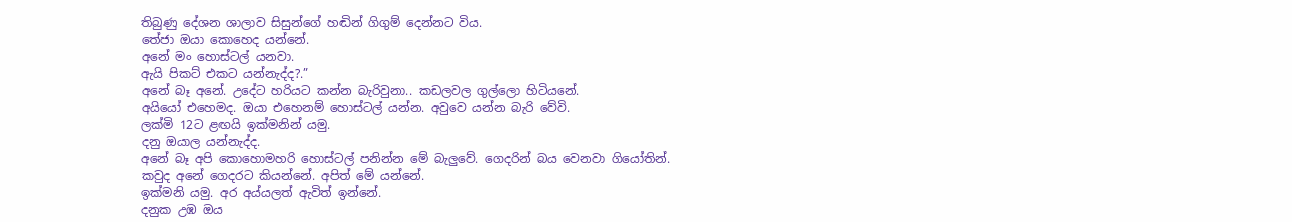තිබුණු දේශන ශාලාව සිසුන්ගේ හඬින් ගිගුම් දෙන්නට විය.
තේජා ඔයා කොහෙද යන්නේ.
අනේ මං හොස්ටල් යනවා.
ඇයි පිකට් එකට යන්නැද්ද?.”
අනේ බෑ අනේ. උදේට හරියට කන්න බැරිවුනා.. කඩලවල ගුල්ලො හිටියනේ.
අයියෝ එහෙමද. ඔයා එහෙනම් හොස්ටල් යන්න. අවුවෙ යන්න බැරි වේවි.
ලක්මි 12ට ළඟයි ඉක්මනින් යමු.
දනු ඔයාල යන්නැද්ද.
අනේ බෑ අපි කොහොමහරි හොස්ටල් පනින්න මේ බැලුවේ. ගෙදරින් බය වෙනවා ගියෝතින්.
කවුද අනේ ගෙදරට කියන්නේ. අපිත් මේ යන්නේ.
ඉක්මනි යමු. අර අය්යලත් ඇවිත් ඉන්නේ.
දනුක උඹ ඔය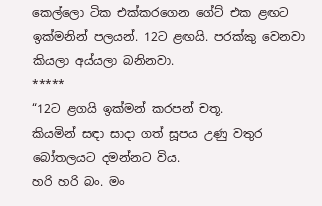කෙල්ලො ටික එක්කරගෙන ගේට් එක ළඟට ඉක්මනින් පලයන්. 12ට ළඟයි. පරක්කු වෙනවා කියලා අය්යලා බනිනවා.
*****
“12ට ළගයි ඉක්මන් කරපන් චතූ.
කියමින් සඳා සාදා ගත් සූපය උණු වතුර බෝතලයට දමන්නට විය.
හරි හරි බං. මං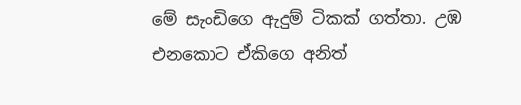මේ සැංඩිගෙ ඇදුම් ටිකක් ගත්තා. උඹ එනකොට ඒකිගෙ අනිත්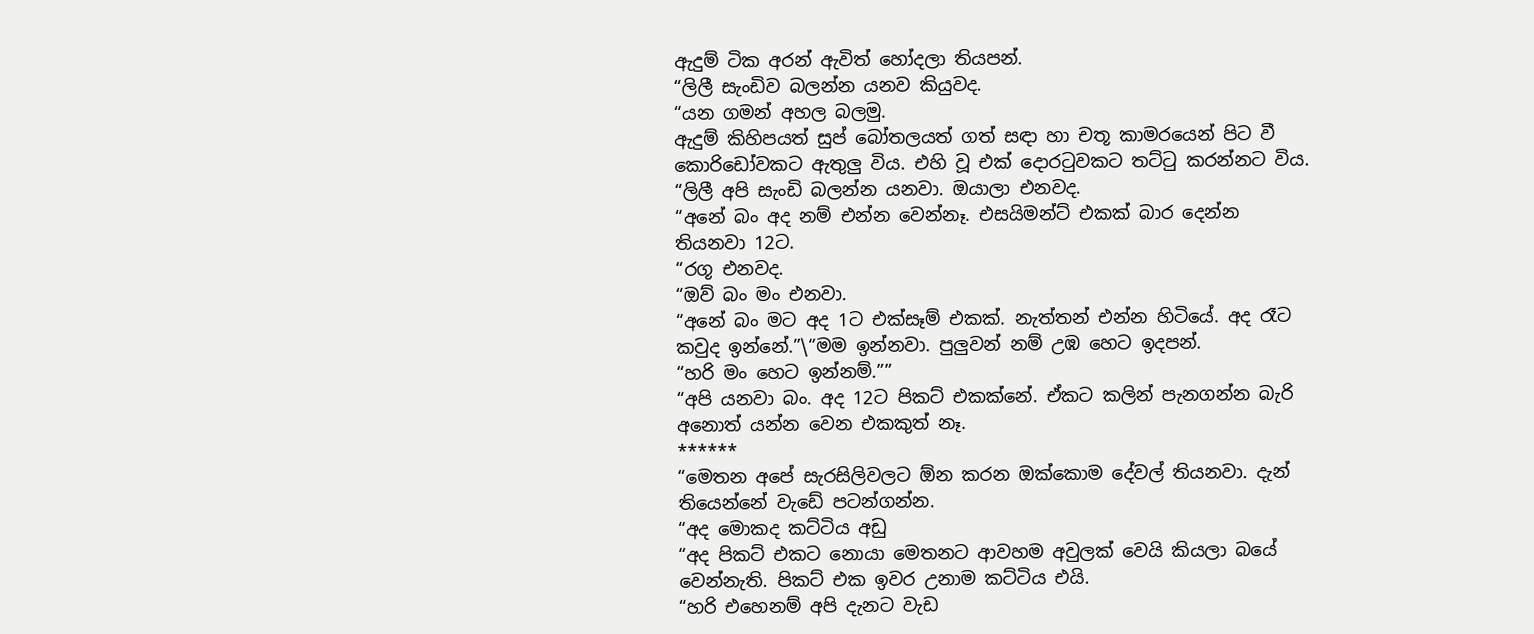ඇදුම් ටික අරන් ඇවිත් හෝදලා තියපන්.
“ලිලී සැංඩිව බලන්න යනව කියුවද.
“යන ගමන් අහල බලමු.
ඇදුම් කිහිපයත් සුප් බෝතලයත් ගත් සඳා හා චතූ කාමරයෙන් පිට වී කොරිඩෝවකට ඇතුලු විය. එහි වූ එක් දොරටුවකට තට්ටු කරන්නට විය.
“ලිලී අපි සැංඩි බලන්න යනවා. ඔයාලා එනවද.
“අනේ බං අද නම් එන්න වෙන්නෑ. එසයිමන්ට් එකක් බාර දෙන්න තියනවා 12ට.
“රගූ එනවද.
“ඔව් බං මං එනවා.
“අනේ බං මට අද 1ට එක්සෑම් එකක්. නැත්තන් එන්න හිටියේ. අද රෑට කවුද ඉන්නේ.”\“මම ඉන්නවා. පුලුවන් නම් උඹ හෙට ඉදපන්.
“හරි මං හෙට ඉන්නම්.””
“අපි යනවා බං. අද 12ට පිකට් එකක්නේ. ඒකට කලින් පැනගන්න බැරි අනොත් යන්න වෙන එකකුත් නෑ.
******
“මෙතන අපේ සැරසිලිවලට ඕන කරන ඔක්කොම දේවල් තියනවා. දැන් තියෙන්නේ වැඩේ පටන්ගන්න.
“අද මොකද කට්ටිය අඩු
“අද පිකට් එකට නොයා මෙතනට ආවහම අවුලක් වෙයි කියලා බයේ වෙන්නැති. පිකට් එක ඉවර උනාම කට්ටිය එයි.
“හරි එහෙනම් අපි දැනට වැඩ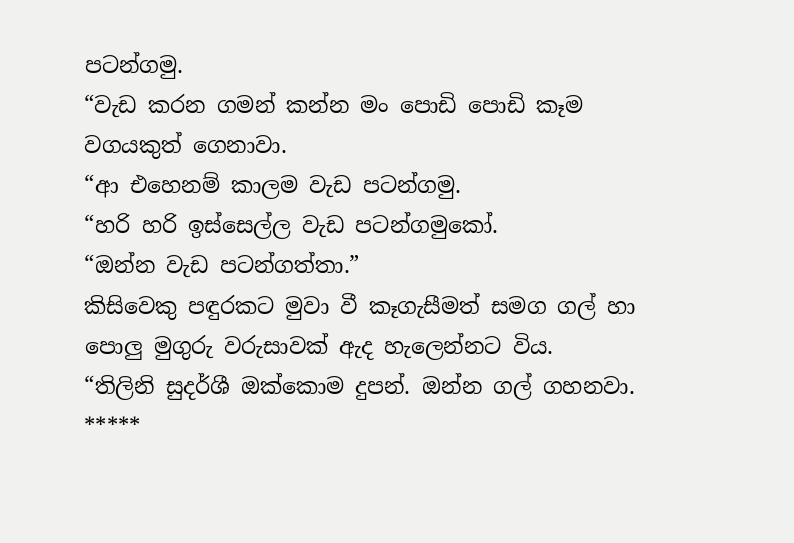පටන්ගමු.
“වැඩ කරන ගමන් කන්න මං පොඩි පොඩි කෑම වගයකුත් ගෙනාවා.
“ආ එහෙනම් කාලම වැඩ පටන්ගමු.
“හරි හරි ඉස්සෙල්ල වැඩ පටන්ගමුකෝ.
“ඔන්න වැඩ පටන්ගත්තා.”
කිසිවෙකු පඳුරකට මුවා වී කෑගැසීමත් සමග ගල් හා පොලු මුගුරු වරුසාවක් ඇද හැලෙන්නට විය.
“තිලිනි සුදර්ශී ඔක්කොම දුපන්. ඔන්න ගල් ගහනවා.
*****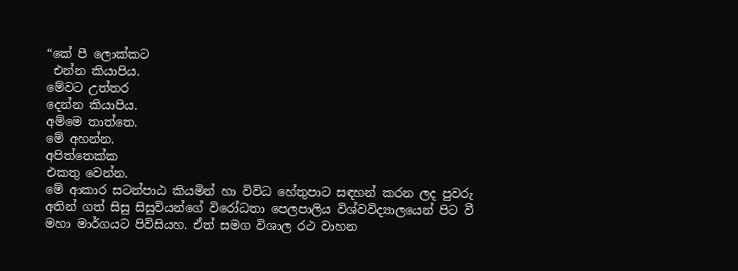“කේ පී ලොක්කට
 එන්න කියාපිය.
මේවට උත්තර
දෙන්න කියාපිය.
අම්මෙ තාත්තෙ.
මේ අහන්න.
අපිත්තෙක්ක
එකතු වෙන්න.
මේ ආකාර සටන්පාඨ කියමින් හා විවිධ හේතුපාට සඳහන් කරන ලද පුවරු අතින් ගත් සිසු සිසුවියන්ගේ විරෝධතා පෙලපාලිය විශ්වවිද්‍යාලයෙන් පිට වී මහා මාර්ගයට පිවිසියහ. ඒත් සමග විශාල රථ වාහන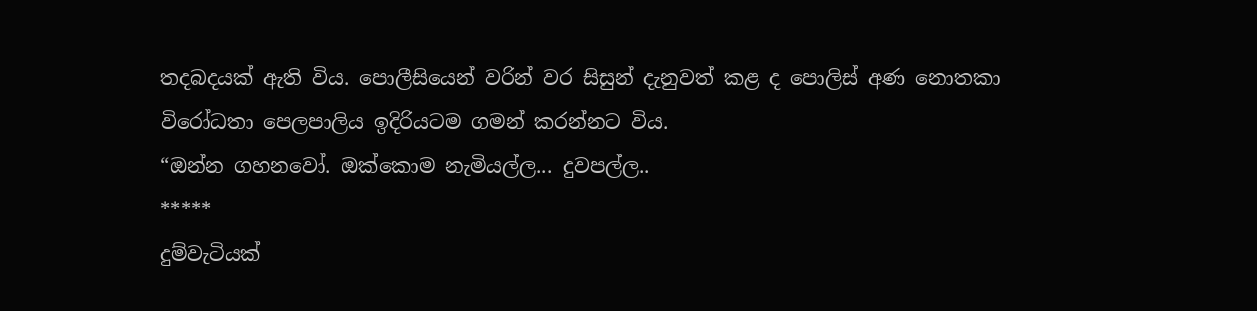තදබදයක් ඇති විය. පොලීසියෙන් වරින් වර සිසුන් දැනුවත් කළ ද පොලිස් අණ නොතකා විරෝධතා පෙලපාලිය ඉදිරියටම ගමන් කරන්නට විය.
“ඔන්න ගහනවෝ. ඔක්කොම නැමියල්ල... දුවපල්ල..
*****
දුම්වැටියක්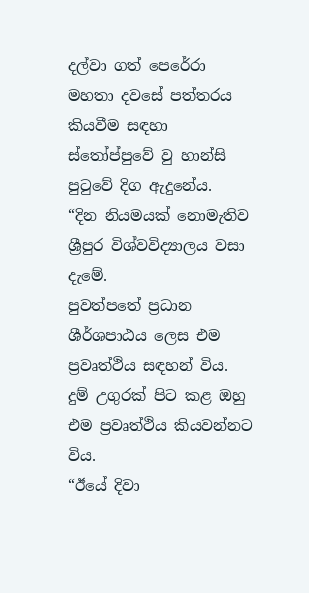දල්වා ගත් පෙරේරා මහතා දවසේ පත්තරය කියවීම සඳහා ස්තෝප්පුවේ වු හාන්සි පුටුවේ දිග ඇදුනේය.
“දින නියමයක් නොමැතිව ශ්‍රීපුර විශ්වවිද්‍යාලය වසා දැමේ.
පුවත්පතේ ප්‍රධාන ශීර්ශපාඨය ලෙස එම ප්‍රවෘත්ථිය සඳහන් විය. දුම් උගුරක් පිට කළ ඔහු එම ප්‍රවෘත්ථිය කියවන්නට විය.
“ඊයේ දිවා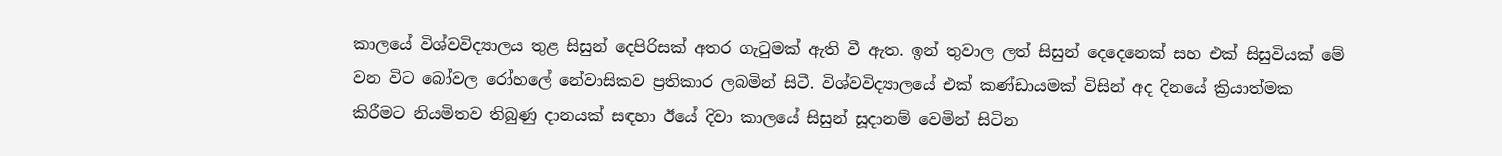කාලයේ විශ්වවිද්‍යාලය තුළ සිසුන් දෙපිරිසක් අතර ගැටුමක් ඇති වී ඇත. ඉන් තුවාල ලත් සිසුන් දෙදෙනෙක් සහ එක් සිසුවියක් මේ වන විට බෝවල රෝහලේ නේවාසිකව ප්‍රතිකාර ලබමින් සිටී. විශ්වවිද්‍යාලයේ එක් කණ්ඩායමක් විසින් අද දිනයේ ක්‍රියාත්මක කිරීමට නියමිතව තිබුණු දානයක් සඳහා ඊයේ දිවා කාලයේ සිසුන් සූදානම් වෙමින් සිටින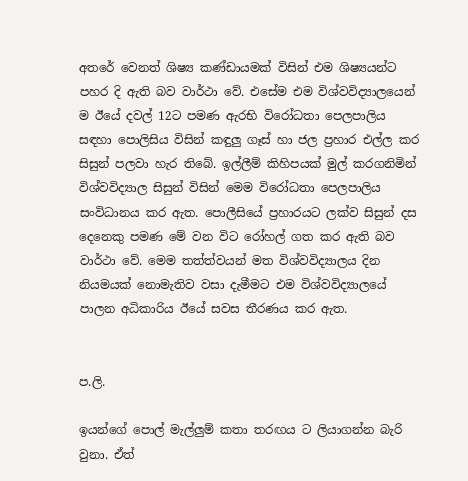අතරේ වෙනත් ශිෂ්‍ය කණ්ඩායමක් විසින් එම ශිෂ්‍යයන්ට පහර දි ඇති බව වාර්ථා වේ. එසේම එම විශ්වවිද්‍යාලයෙන් ම ඊයේ දවල් 12ට පමණ ඇරභි විරෝධතා පෙලපාලිය සඳහා පොලිසිය විසින් කඳුලු ගෑස් හා ජල ප්‍රහාර එල්ල කර සිසුන් පලවා හැර තිබේ. ඉල්ලීම් කිහිපයක් මුල් කරගනිමින් විශ්වවිද්‍යාල සිසුන් විසින් මෙම විරෝධතා පෙලපාලිය සංවිධානය කර ඇත. පොලීසියේ ප්‍රහාරයට ලක්ව සිසුන් දස දෙනෙකු පමණ මේ වන විට රෝහල් ගත කර ඇති බව වාර්ථා වේ. මෙම තත්ත්වයන් මත විශ්වවිද්‍යාලය දින නියමයක් නොමැතිව වසා දැමීමට එම විශ්වවිද්‍යාලයේ පාලන අධිකාරිය ඊයේ සවස තීරණය කර ඇත.


ප.ලි.

ඉයන්ගේ පොල් මැල්ලුම් කතා තරඟය ට ලියාගන්න බැරි වුනා. ඒත්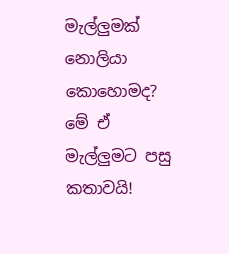මැල්ලුමක් නොලියා කොහොමද? මේ ඒ මැල්ලුමට පසු කතාවයි!